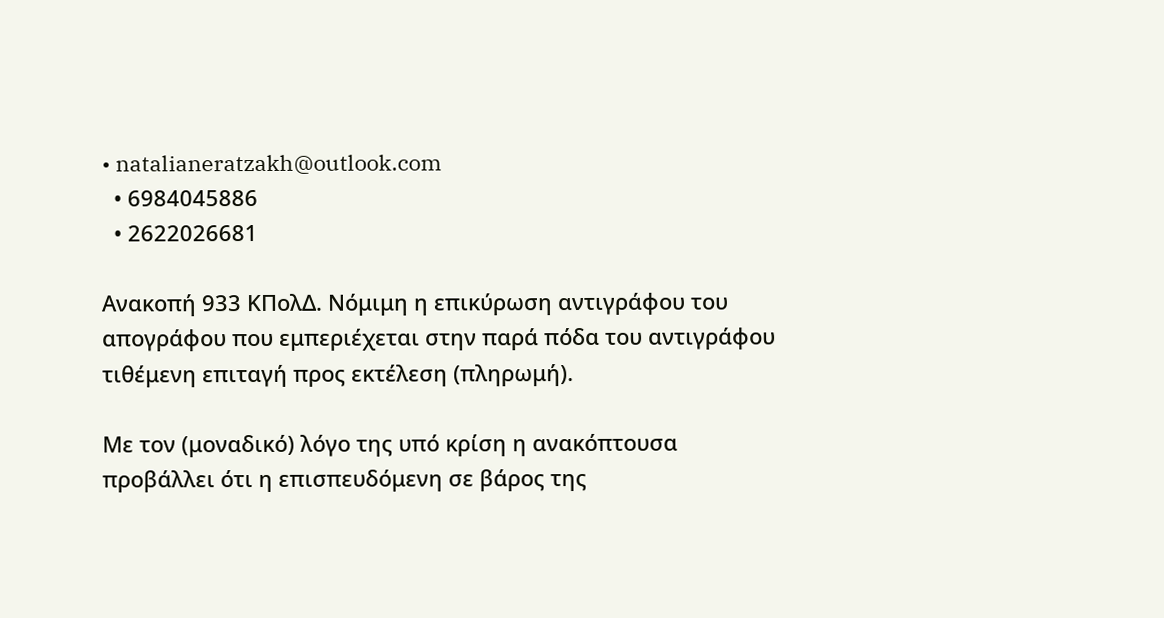• natalianeratzakh@outlook.com
  • 6984045886
  • 2622026681

Ανακοπή 933 ΚΠολΔ. Νόμιμη η επικύρωση αντιγράφου του απογράφου που εμπεριέχεται στην παρά πόδα του αντιγράφου τιθέμενη επιταγή προς εκτέλεση (πληρωμή).

Με τον (μοναδικό) λόγο της υπό κρίση η ανακόπτουσα προβάλλει ότι η επισπευδόμενη σε βάρος της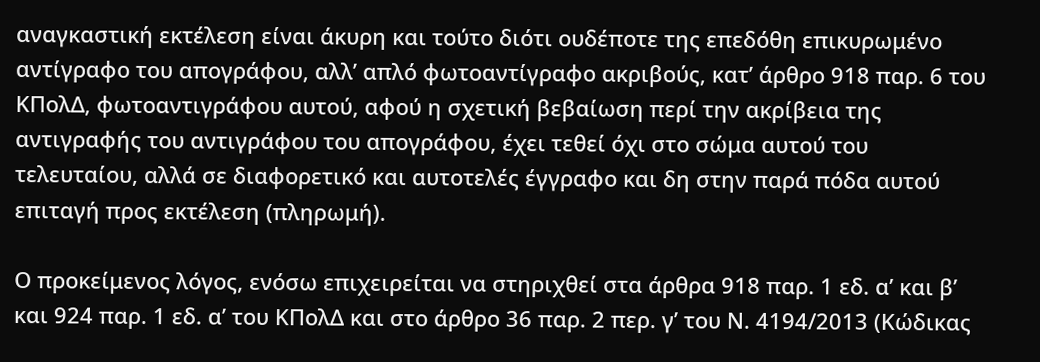αναγκαστική εκτέλεση είναι άκυρη και τούτο διότι ουδέποτε της επεδόθη επικυρωμένο αντίγραφο του απογράφου, αλλ’ απλό φωτοαντίγραφο ακριβούς, κατ’ άρθρο 918 παρ. 6 του ΚΠολΔ, φωτοαντιγράφου αυτού, αφού η σχετική βεβαίωση περί την ακρίβεια της αντιγραφής του αντιγράφου του απογράφου, έχει τεθεί όχι στο σώμα αυτού του τελευταίου, αλλά σε διαφορετικό και αυτοτελές έγγραφο και δη στην παρά πόδα αυτού επιταγή προς εκτέλεση (πληρωμή).

Ο προκείμενος λόγος, ενόσω επιχειρείται να στηριχθεί στα άρθρα 918 παρ. 1 εδ. α’ και β’ και 924 παρ. 1 εδ. α’ του ΚΠολΔ και στο άρθρο 36 παρ. 2 περ. γ’ του Ν. 4194/2013 (Κώδικας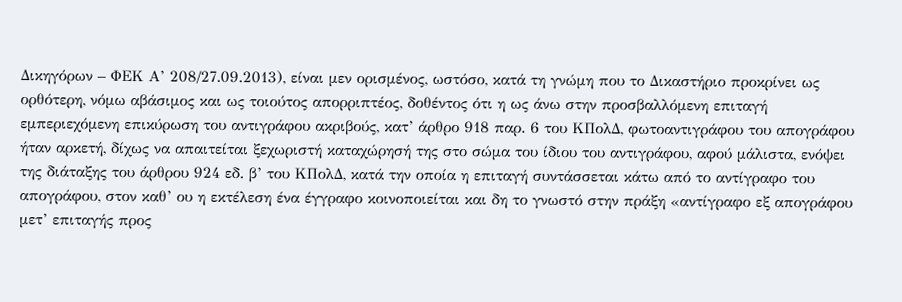Δικηγόρων – ΦΕΚ Α’ 208/27.09.2013), είναι μεν ορισμένος, ωστόσο, κατά τη γνώμη που το Δικαστήριο προκρίνει ως ορθότερη, νόμω αβάσιμος και ως τοιούτος απορριπτέος, δοθέντος ότι η ως άνω στην προσβαλλόμενη επιταγή εμπεριεχόμενη επικύρωση του αντιγράφου ακριβούς, κατ’ άρθρο 918 παρ. 6 του ΚΠολΔ, φωτοαντιγράφου του απογράφου ήταν αρκετή, δίχως να απαιτείται ξεχωριστή καταχώρησή της στο σώμα του ίδιου του αντιγράφου, αφού μάλιστα, ενόψει της διάταξης του άρθρου 924 εδ. β’ του ΚΠολΔ, κατά την οποία η επιταγή συντάσσεται κάτω από το αντίγραφο του απογράφου, στον καθ’ ου η εκτέλεση ένα έγγραφο κοινοποιείται και δη το γνωστό στην πράξη «αντίγραφο εξ απογράφου μετ’ επιταγής προς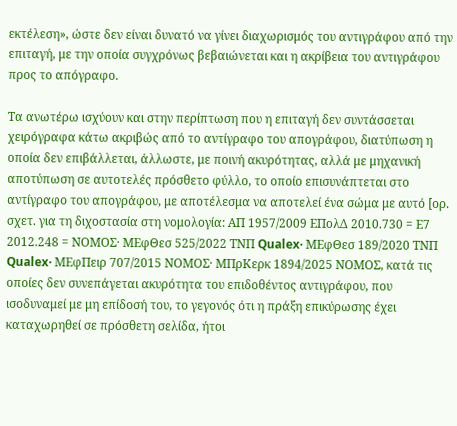εκτέλεση», ώστε δεν είναι δυνατό να γίνει διαχωρισμός του αντιγράφου από την επιταγή, με την οποία συγχρόνως βεβαιώνεται και η ακρίβεια του αντιγράφου προς το απόγραφο.

Τα ανωτέρω ισχύουν και στην περίπτωση που η επιταγή δεν συντάσσεται χειρόγραφα κάτω ακριβώς από το αντίγραφο του απογράφου, διατύπωση η οποία δεν επιβάλλεται, άλλωστε, με ποινή ακυρότητας, αλλά με μηχανική αποτύπωση σε αυτοτελές πρόσθετο φύλλο, το οποίο επισυνάπτεται στο αντίγραφο του απογράφου, με αποτέλεσμα να αποτελεί ένα σώμα με αυτό [ορ. σχετ. για τη διχοστασία στη νομολογία: ΑΠ 1957/2009 ΕΠολΔ 2010.730 = Ε7 2012.248 = ΝΟΜΟΣ· ΜΕφΘεσ 525/2022 ΤΝΠ Qualex· ΜΕφΘεσ 189/2020 ΤΝΠ Qualex· ΜΕφΠειρ 707/2015 ΝΟΜΟΣ· ΜΠρΚερκ 1894/2025 ΝΟΜΟΣ, κατά τις οποίες δεν συνεπάγεται ακυρότητα του επιδοθέντος αντιγράφου, που ισοδυναμεί με μη επίδοσή του, το γεγονός ότι η πράξη επικύρωσης έχει καταχωρηθεί σε πρόσθετη σελίδα, ήτοι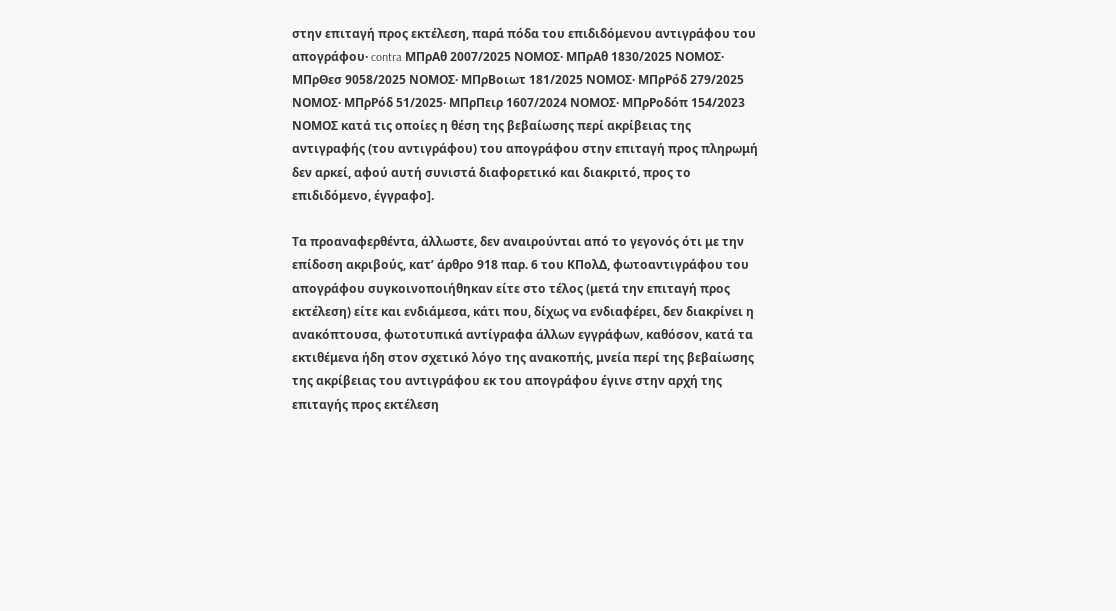στην επιταγή προς εκτέλεση, παρά πόδα του επιδιδόμενου αντιγράφου του απογράφου· contra ΜΠρΑθ 2007/2025 ΝΟΜΟΣ· ΜΠρΑθ 1830/2025 ΝΟΜΟΣ· ΜΠρΘεσ 9058/2025 ΝΟΜΟΣ· ΜΠρΒοιωτ 181/2025 ΝΟΜΟΣ· ΜΠρΡόδ 279/2025 ΝΟΜΟΣ· ΜΠρΡόδ 51/2025· ΜΠρΠειρ 1607/2024 ΝΟΜΟΣ· ΜΠρΡοδόπ 154/2023 ΝΟΜΟΣ κατά τις οποίες η θέση της βεβαίωσης περί ακρίβειας της αντιγραφής (του αντιγράφου) του απογράφου στην επιταγή προς πληρωμή δεν αρκεί, αφού αυτή συνιστά διαφορετικό και διακριτό, προς το επιδιδόμενο, έγγραφο].

Τα προαναφερθέντα, άλλωστε, δεν αναιρούνται από το γεγονός ότι με την επίδοση ακριβούς, κατ’ άρθρο 918 παρ. 6 του ΚΠολΔ, φωτοαντιγράφου του απογράφου συγκοινοποιήθηκαν είτε στο τέλος (μετά την επιταγή προς εκτέλεση) είτε και ενδιάμεσα, κάτι που, δίχως να ενδιαφέρει, δεν διακρίνει η ανακόπτουσα, φωτοτυπικά αντίγραφα άλλων εγγράφων, καθόσον, κατά τα εκτιθέμενα ήδη στον σχετικό λόγο της ανακοπής, μνεία περί της βεβαίωσης της ακρίβειας του αντιγράφου εκ του απογράφου έγινε στην αρχή της επιταγής προς εκτέλεση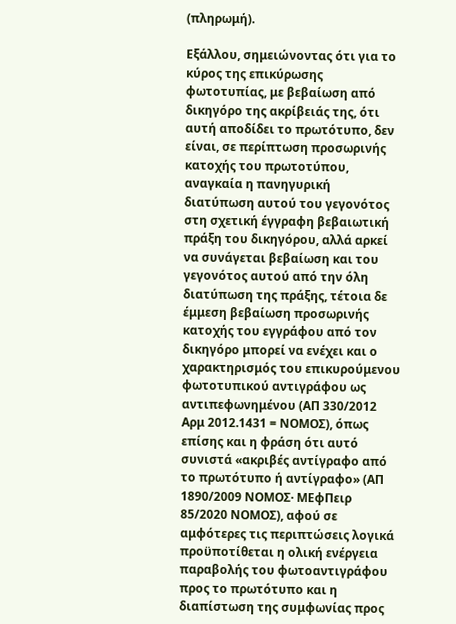(πληρωμή).

Εξάλλου, σημειώνοντας ότι για το κύρος της επικύρωσης φωτοτυπίας, με βεβαίωση από δικηγόρο της ακρίβειάς της, ότι αυτή αποδίδει το πρωτότυπο, δεν είναι, σε περίπτωση προσωρινής κατοχής του πρωτοτύπου, αναγκαία η πανηγυρική διατύπωση αυτού του γεγονότος στη σχετική έγγραφη βεβαιωτική πράξη του δικηγόρου, αλλά αρκεί να συνάγεται βεβαίωση και του γεγονότος αυτού από την όλη διατύπωση της πράξης, τέτοια δε έμμεση βεβαίωση προσωρινής κατοχής του εγγράφου από τον δικηγόρο μπορεί να ενέχει και ο χαρακτηρισμός του επικυρούμενου φωτοτυπικού αντιγράφου ως αντιπεφωνημένου (ΑΠ 330/2012 Αρμ 2012.1431 = ΝΟΜΟΣ), όπως επίσης και η φράση ότι αυτό συνιστά «ακριβές αντίγραφο από το πρωτότυπο ή αντίγραφο» (ΑΠ 1890/2009 ΝΟΜΟΣ· ΜΕφΠειρ 85/2020 ΝΟΜΟΣ), αφού σε αμφότερες τις περιπτώσεις λογικά προϋποτίθεται η ολική ενέργεια παραβολής του φωτοαντιγράφου προς το πρωτότυπο και η διαπίστωση της συμφωνίας προς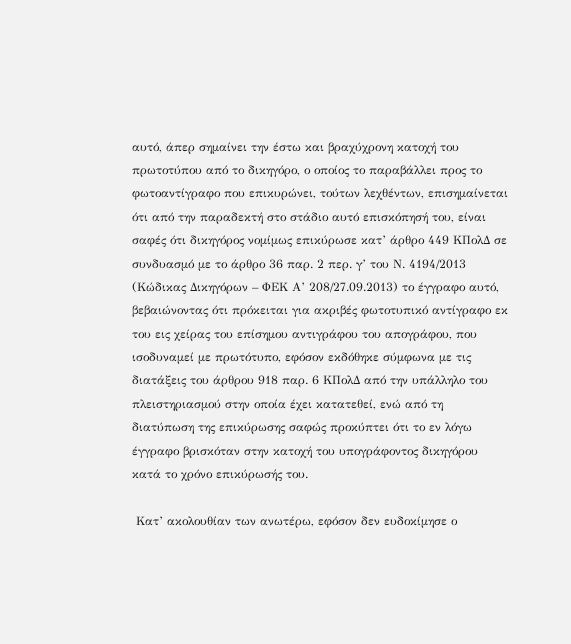αυτό, άπερ σημαίνει την έστω και βραχύχρονη κατοχή του πρωτοτύπου από το δικηγόρο, ο οποίος το παραβάλλει προς το φωτοαντίγραφο που επικυρώνει, τούτων λεχθέντων, επισημαίνεται ότι από την παραδεκτή στο στάδιο αυτό επισκόπησή του, είναι σαφές ότι δικηγόρος νομίμως επικύρωσε κατ’ άρθρο 449 ΚΠολΔ σε συνδυασμό με το άρθρο 36 παρ. 2 περ. γ’ του Ν. 4194/2013 (Κώδικας Δικηγόρων – ΦΕΚ Α’ 208/27.09.2013) το έγγραφο αυτό, βεβαιώνοντας ότι πρόκειται για ακριβές φωτοτυπικό αντίγραφο εκ του εις χείρας του επίσημου αντιγράφου του απογράφου, που ισοδυναμεί με πρωτότυπο, εφόσον εκδόθηκε σύμφωνα με τις διατάξεις του άρθρου 918 παρ. 6 ΚΠολΔ από την υπάλληλο του πλειστηριασμού στην οποία έχει κατατεθεί, ενώ από τη διατύπωση της επικύρωσης σαφώς προκύπτει ότι το εν λόγω έγγραφο βρισκόταν στην κατοχή του υπογράφοντος δικηγόρου κατά το χρόνο επικύρωσής του.

 Κατ’ ακολουθίαν των ανωτέρω, εφόσον δεν ευδοκίμησε ο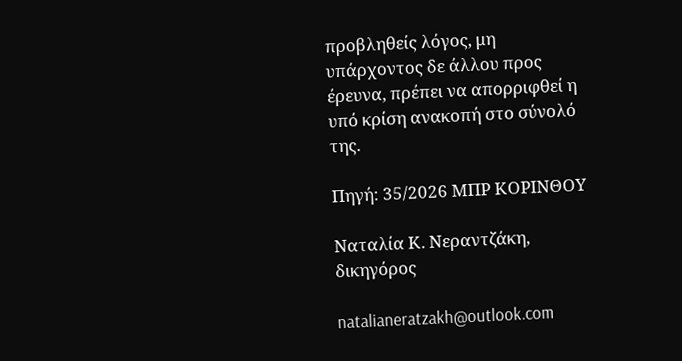προβληθείς λόγος, μη υπάρχοντος δε άλλου προς έρευνα, πρέπει να απορριφθεί η υπό κρίση ανακοπή στο σύνολό της.

Πηγή: 35/2026 ΜΠΡ ΚΟΡΙΝΘΟΥ

Ναταλία Κ. Νεραντζάκη, δικηγόρος

natalianeratzakh@outlook.com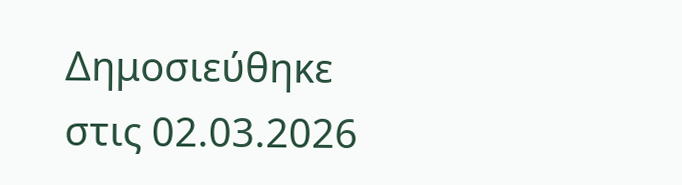Δημοσιεύθηκε στις 02.03.2026